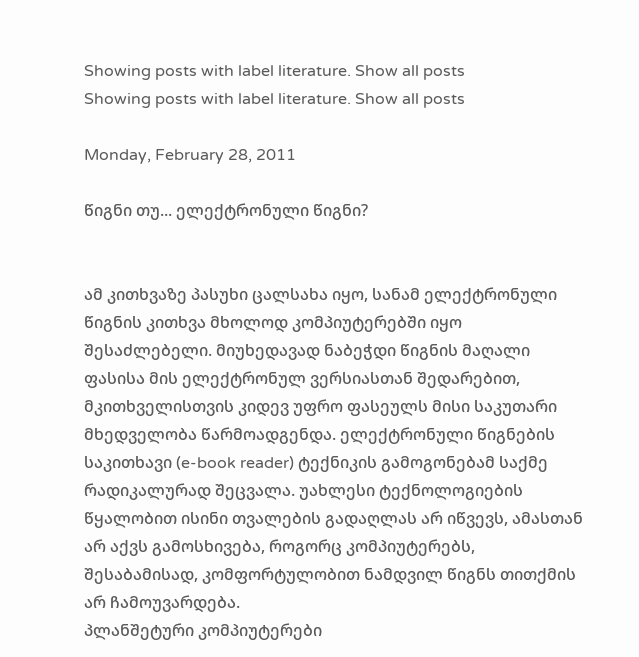Showing posts with label literature. Show all posts
Showing posts with label literature. Show all posts

Monday, February 28, 2011

წიგნი თუ... ელექტრონული წიგნი?


ამ კითხვაზე პასუხი ცალსახა იყო, სანამ ელექტრონული წიგნის კითხვა მხოლოდ კომპიუტერებში იყო შესაძლებელი. მიუხედავად ნაბეჭდი წიგნის მაღალი ფასისა მის ელექტრონულ ვერსიასთან შედარებით, მკითხველისთვის კიდევ უფრო ფასეულს მისი საკუთარი მხედველობა წარმოადგენდა. ელექტრონული წიგნების საკითხავი (e-book reader) ტექნიკის გამოგონებამ საქმე რადიკალურად შეცვალა. უახლესი ტექნოლოგიების წყალობით ისინი თვალების გადაღლას არ იწვევს, ამასთან არ აქვს გამოსხივება, როგორც კომპიუტერებს, შესაბამისად, კომფორტულობით ნამდვილ წიგნს თითქმის არ ჩამოუვარდება.
პლანშეტური კომპიუტერები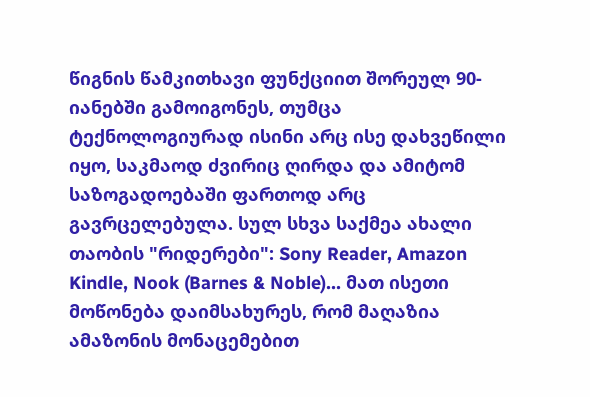წიგნის წამკითხავი ფუნქციით შორეულ 90-იანებში გამოიგონეს, თუმცა ტექნოლოგიურად ისინი არც ისე დახვეწილი იყო, საკმაოდ ძვირიც ღირდა და ამიტომ საზოგადოებაში ფართოდ არც გავრცელებულა. სულ სხვა საქმეა ახალი თაობის "რიდერები": Sony Reader, Amazon Kindle, Nook (Barnes & Noble)... მათ ისეთი მოწონება დაიმსახურეს, რომ მაღაზია ამაზონის მონაცემებით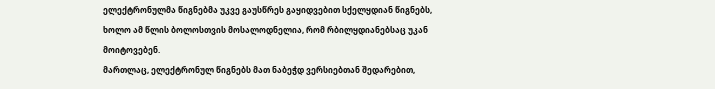ელექტრონულმა წიგნებმა უკვე გაუსწრეს გაყიდვებით სქელყდიან წიგნებს, ხოლო ამ წლის ბოლოსთვის მოსალოდნელია, რომ რბილყდიანებსაც უკან მოიტოვებენ.
მართლაც, ელექტრონულ წიგნებს მათ ნაბეჭდ ვერსიებთან შედარებით,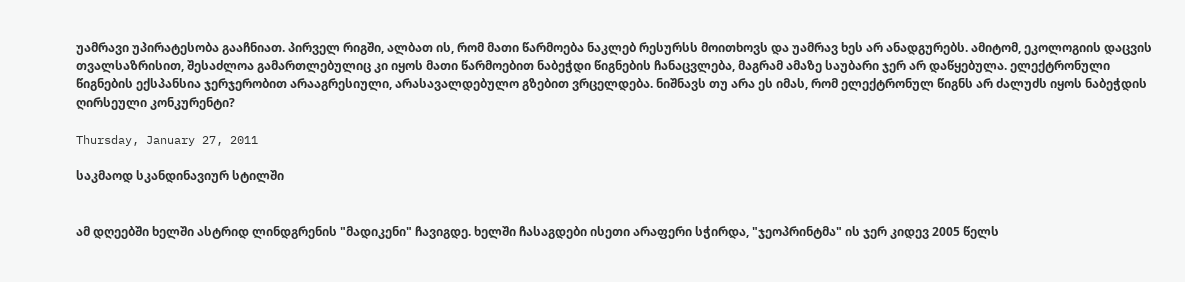უამრავი უპირატესობა გააჩნიათ. პირველ რიგში, ალბათ ის, რომ მათი წარმოება ნაკლებ რესურსს მოითხოვს და უამრავ ხეს არ ანადგურებს. ამიტომ, ეკოლოგიის დაცვის თვალსაზრისით, შესაძლოა გამართლებულიც კი იყოს მათი წარმოებით ნაბეჭდი წიგნების ჩანაცვლება, მაგრამ ამაზე საუბარი ჯერ არ დაწყებულა. ელექტრონული წიგნების ექსპანსია ჯერჯერობით არააგრესიული, არასავალდებულო გზებით ვრცელდება. ნიშნავს თუ არა ეს იმას, რომ ელექტრონულ წიგნს არ ძალუძს იყოს ნაბეჭდის ღირსეული კონკურენტი?

Thursday, January 27, 2011

საკმაოდ სკანდინავიურ სტილში


ამ დღეებში ხელში ასტრიდ ლინდგრენის "მადიკენი" ჩავიგდე. ხელში ჩასაგდები ისეთი არაფერი სჭირდა, "ჯეოპრინტმა" ის ჯერ კიდევ 2005 წელს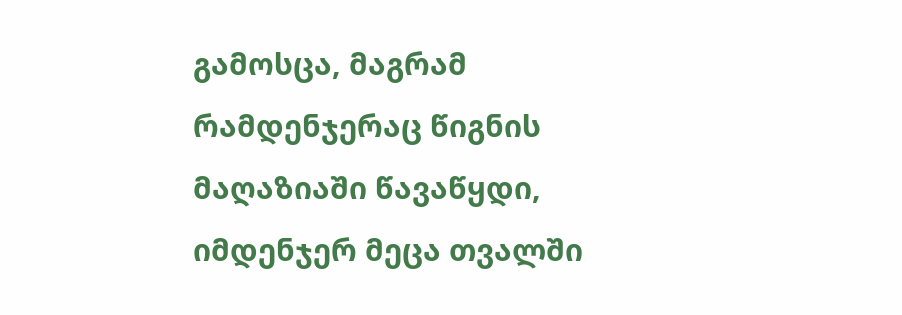გამოსცა, მაგრამ რამდენჯერაც წიგნის მაღაზიაში წავაწყდი, იმდენჯერ მეცა თვალში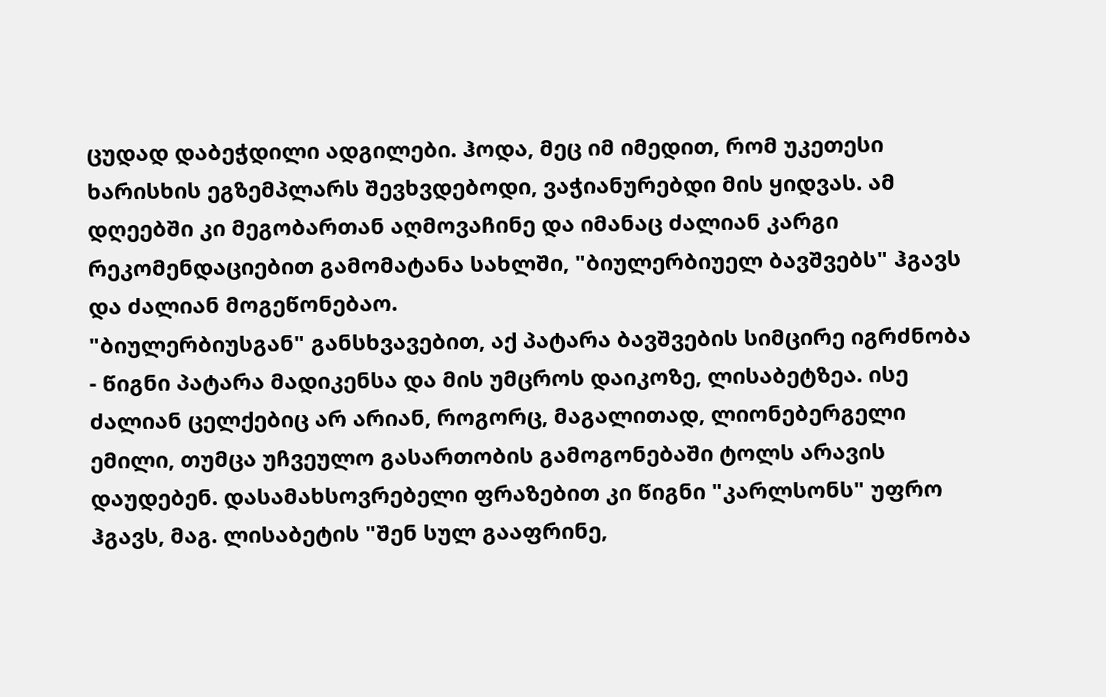ცუდად დაბეჭდილი ადგილები. ჰოდა, მეც იმ იმედით, რომ უკეთესი ხარისხის ეგზემპლარს შევხვდებოდი, ვაჭიანურებდი მის ყიდვას. ამ დღეებში კი მეგობართან აღმოვაჩინე და იმანაც ძალიან კარგი რეკომენდაციებით გამომატანა სახლში, "ბიულერბიუელ ბავშვებს" ჰგავს და ძალიან მოგეწონებაო.
"ბიულერბიუსგან" განსხვავებით, აქ პატარა ბავშვების სიმცირე იგრძნობა - წიგნი პატარა მადიკენსა და მის უმცროს დაიკოზე, ლისაბეტზეა. ისე ძალიან ცელქებიც არ არიან, როგორც, მაგალითად, ლიონებერგელი ემილი, თუმცა უჩვეულო გასართობის გამოგონებაში ტოლს არავის დაუდებენ. დასამახსოვრებელი ფრაზებით კი წიგნი "კარლსონს" უფრო ჰგავს, მაგ. ლისაბეტის "შენ სულ გააფრინე,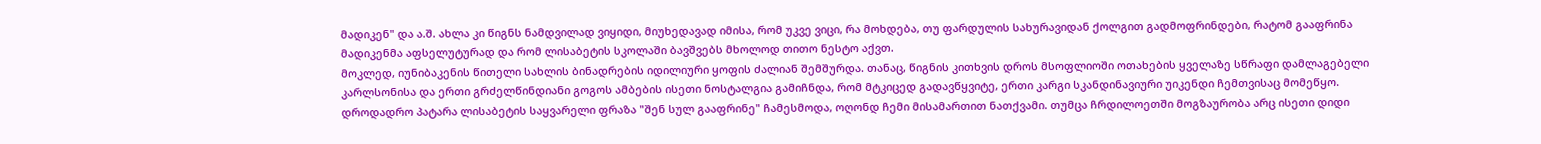მადიკენ" და ა.შ. ახლა კი წიგნს ნამდვილად ვიყიდი, მიუხედავად იმისა, რომ უკვე ვიცი, რა მოხდება, თუ ფარდულის სახურავიდან ქოლგით გადმოფრინდები, რატომ გააფრინა მადიკენმა აფსელუტურად და რომ ლისაბეტის სკოლაში ბავშვებს მხოლოდ თითო ნესტო აქვთ.
მოკლედ, იუნიბაკენის წითელი სახლის ბინადრების იდილიური ყოფის ძალიან შემშურდა. თანაც, წიგნის კითხვის დროს მსოფლიოში ოთახების ყველაზე სწრაფი დამლაგებელი კარლსონისა და ერთი გრძელწინდიანი გოგოს ამბების ისეთი ნოსტალგია გამიჩნდა, რომ მტკიცედ გადავწყვიტე, ერთი კარგი სკანდინავიური უიკენდი ჩემთვისაც მომეწყო. დროდადრო პატარა ლისაბეტის საყვარელი ფრაზა "შენ სულ გააფრინე" ჩამესმოდა, ოღონდ ჩემი მისამართით ნათქვამი. თუმცა ჩრდილოეთში მოგზაურობა არც ისეთი დიდი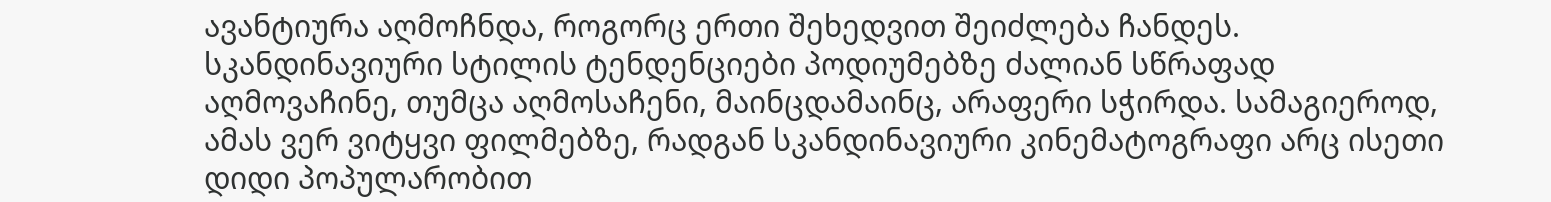ავანტიურა აღმოჩნდა, როგორც ერთი შეხედვით შეიძლება ჩანდეს. სკანდინავიური სტილის ტენდენციები პოდიუმებზე ძალიან სწრაფად აღმოვაჩინე, თუმცა აღმოსაჩენი, მაინცდამაინც, არაფერი სჭირდა. სამაგიეროდ, ამას ვერ ვიტყვი ფილმებზე, რადგან სკანდინავიური კინემატოგრაფი არც ისეთი დიდი პოპულარობით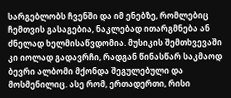სარგებლობს ჩვენში და იმ ენებზე, რომლებიც ჩემთვის გასაგებია, ნაკლებად ითარგმნება ან ძნელად ხელმისაწვდომია. მუსიკის შემთხვევაში კი იოლად გადავრჩი, რადგან წინასწარ საკმაოდ ბევრი ალბომი მქონდა შეგულებული და მოსმენილიც. ასე რომ, ერთადერთი, რისი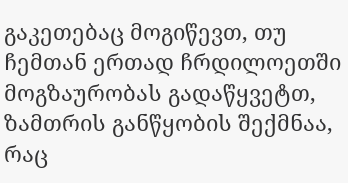გაკეთებაც მოგიწევთ, თუ ჩემთან ერთად ჩრდილოეთში მოგზაურობას გადაწყვეტთ, ზამთრის განწყობის შექმნაა, რაც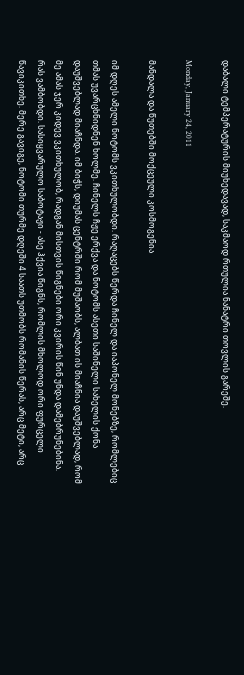დაბალი ტემპერატურის მიუხედავად, საკმაოდ რთულია ნანატრი თოვლის გარეშე.

Monday, January 24, 2011

მანდალა და წუთებში მოქცეული კოსმოგენია

იმ დღეს ამელი ნოტომს ვკითხულობდი. რაღაცებს წერდა ჩინელ და იაპონელ მონებზე, რომლებიც თმას უვარცხნიდნენ ხოლმე. ჩინელს ჩჟე ერქვა და ნოტომს ასეთი საშინელი სახელის ქონა დაუშვებლად მიაჩნდა. იმ ბიჭს, დიუმას ცენტრში რომ მუშაობს, ალბათ ის მიაჩნია დაუშვებლად, რომ მე ამას ჯერ კიდევ ვკითხულობ, რადგან მისთვის წიგნები ორი კვირის წინ უნდა დამებრუნებინა. რას ვამბობდი. სასიყვარულო საბოტაჟი - ასე ჰქვია წიგნს, რომლის მხოლოდ ორი ფურცელი წავიკითხე. მერე გავიგე, ნოტომი თურმე დღეში 4 საათს უთმობს რომანის წერას, არც მეტი, არც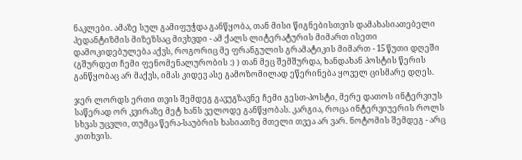ნაკლები. ამაზე სულ გამიფუჭდა განწყობა, თან მისი წიგნებისთვის დამახასიათებელი პედანტიზმის მიზეზსაც მივხვდი - ამ ქალს ლიტერატურის მიმართ ისეთი დამოკიდებულება აქვს, როგორიც მე ფრანგულის გრამატიკის მიმართ - 15 წუთი დღეში (გშურდეთ ჩემი ფენომენალურობის :) ) თან მეც შემშურდა, ხანდახან პოსტის წერის განწყობაც არ მაქვს, იმას კიდევ ასე გამოზომილად ეწერინება ყოველ ცისმარე დღეს.

ჯერ ლორდს ერთი თვის შემდეგ გავუგზავნე ჩემი გესთ-პოსტი, მერე დათოს ინტერვიუს საწერად ორ კვირაზე მეტ ხანს ველოდე განწყობას. კარგია, როცა ინტერვიუერის როლს სხვას უცვლი, თუმცა წერა-საუბრის ხასიათზე მთელი თვეა არ ვარ. ნოტომის შემდეგ - არც კითხვის.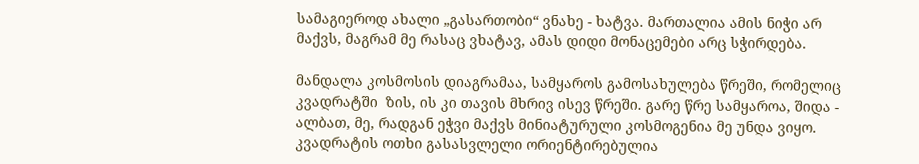სამაგიეროდ ახალი „გასართობი“ ვნახე - ხატვა. მართალია ამის ნიჭი არ მაქვს, მაგრამ მე რასაც ვხატავ, ამას დიდი მონაცემები არც სჭირდება.

მანდალა კოსმოსის დიაგრამაა, სამყაროს გამოსახულება წრეში, რომელიც კვადრატში  ზის, ის კი თავის მხრივ ისევ წრეში. გარე წრე სამყაროა, შიდა - ალბათ, მე, რადგან ეჭვი მაქვს მინიატურული კოსმოგენია მე უნდა ვიყო. კვადრატის ოთხი გასასვლელი ორიენტირებულია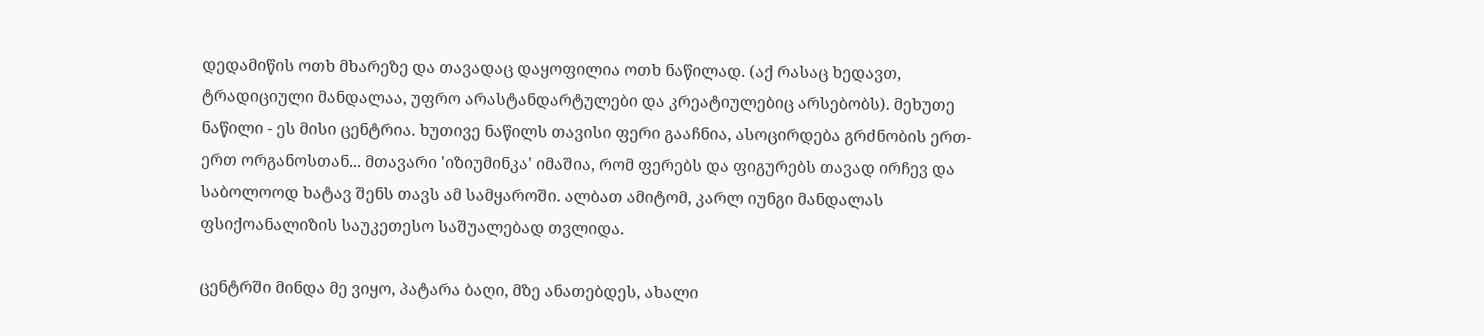დედამიწის ოთხ მხარეზე და თავადაც დაყოფილია ოთხ ნაწილად. (აქ რასაც ხედავთ, ტრადიციული მანდალაა, უფრო არასტანდარტულები და კრეატიულებიც არსებობს). მეხუთე ნაწილი - ეს მისი ცენტრია. ხუთივე ნაწილს თავისი ფერი გააჩნია, ასოცირდება გრძნობის ერთ-ერთ ორგანოსთან... მთავარი 'იზიუმინკა' იმაშია, რომ ფერებს და ფიგურებს თავად ირჩევ და საბოლოოდ ხატავ შენს თავს ამ სამყაროში. ალბათ ამიტომ, კარლ იუნგი მანდალას ფსიქოანალიზის საუკეთესო საშუალებად თვლიდა.

ცენტრში მინდა მე ვიყო, პატარა ბაღი, მზე ანათებდეს, ახალი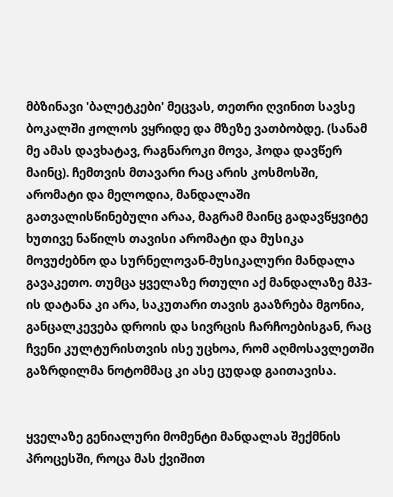მბზინავი 'ბალეტკები' მეცვას, თეთრი ღვინით სავსე ბოკალში ჟოლოს ვყრიდე და მზეზე ვათბობდე. (სანამ მე ამას დავხატავ, რაგნაროკი მოვა, ჰოდა დავწერ მაინც). ჩემთვის მთავარი რაც არის კოსმოსში, არომატი და მელოდია, მანდალაში გათვალისწინებული არაა, მაგრამ მაინც გადავწყვიტე ხუთივე ნაწილს თავისი არომატი და მუსიკა მოვუძებნო და სურნელოვან-მუსიკალური მანდალა გავაკეთო. თუმცა ყველაზე რთული აქ მანდალაზე მპ3-ის დატანა კი არა, საკუთარი თავის გააზრება მგონია, განცალკევება დროის და სივრცის ჩარჩოებისგან, რაც ჩვენი კულტურისთვის ისე უცხოა, რომ აღმოსავლეთში გაზრდილმა ნოტომმაც კი ასე ცუდად გაითავისა.


ყველაზე გენიალური მომენტი მანდალას შექმნის პროცესში, როცა მას ქვიშით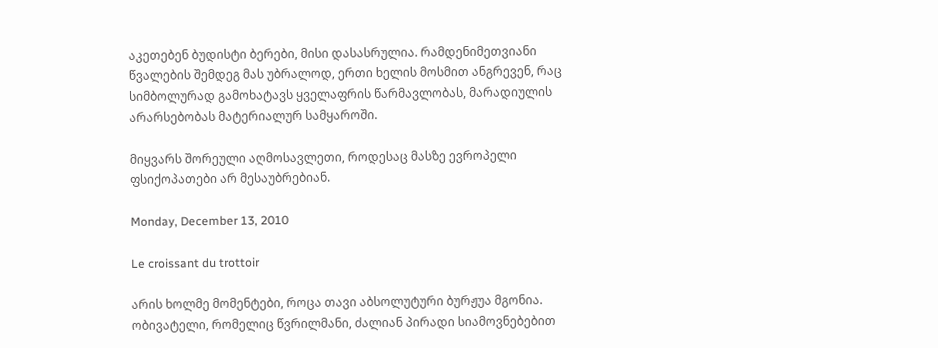აკეთებენ ბუდისტი ბერები, მისი დასასრულია. რამდენიმეთვიანი წვალების შემდეგ მას უბრალოდ, ერთი ხელის მოსმით ანგრევენ, რაც სიმბოლურად გამოხატავს ყველაფრის წარმავლობას, მარადიულის არარსებობას მატერიალურ სამყაროში.

მიყვარს შორეული აღმოსავლეთი, როდესაც მასზე ევროპელი ფსიქოპათები არ მესაუბრებიან.

Monday, December 13, 2010

Le croissant du trottoir

არის ხოლმე მომენტები, როცა თავი აბსოლუტური ბურჟუა მგონია. ობივატელი, რომელიც წვრილმანი, ძალიან პირადი სიამოვნებებით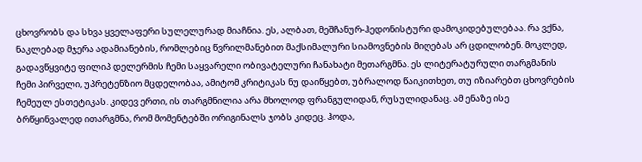ცხოვრობს და სხვა ყველაფერი სულელურად მიაჩნია. ეს, ალბათ, მეშჩანურ-ჰედონისტური დამოკიდებულებაა. რა ვქნა, ნაკლებად მჯერა ადამიანების, რომლებიც წვრილმანებით მაქსიმალური სიამოვნების მიღებას არ ცდილობენ. მოკლედ, გადავწყვიტე ფილიპ დელერმის ჩემი საყვარელი ობივატელური ჩანახატი მეთარგმნა. ეს ლიტერატურული თარგმანის ჩემი პირველი, უპრეტენზიო მცდელობაა, ამიტომ კრიტიკას ნუ დაიწყებთ, უბრალოდ წაიკითხეთ, თუ იზიარებთ ცხოვრების ჩემეულ ესთეტიკას. კიდევ ერთი, ის თარგმნილია არა მხოლოდ ფრანგულიდან, რუსულიდანაც. ამ ენაზე ისე ბრწყინვალედ ითარგმნა, რომ მომენტებში ორიგინალს ჯობს კიდეც. ჰოდა,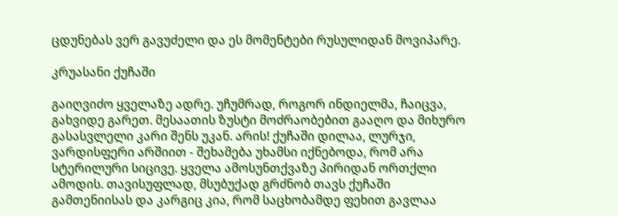ცდუნებას ვერ გავუძელი და ეს მომენტები რუსულიდან მოვიპარე.

კრუასანი ქუჩაში

გაიღვიძო ყველაზე ადრე. უჩუმრად, როგორ ინდიელმა, ჩაიცვა, გახვიდე გარეთ. მესაათის ზუსტი მოძრაობებით გააღო და მიხურო გასასვლელი კარი შენს უკან. არის! ქუჩაში დილაა, ლურჯი, ვარდისფერი არშიით - შეხამება უხამსი იქნებოდა, რომ არა სტერილური სიცივე. ყველა ამოსუნთქვაზე პირიდან ორთქლი ამოდის. თავისუფლად, მსუბუქად გრძნობ თავს ქუჩაში გამთენიისას და კარგიც კია, რომ საცხობამდე ფეხით გავლაა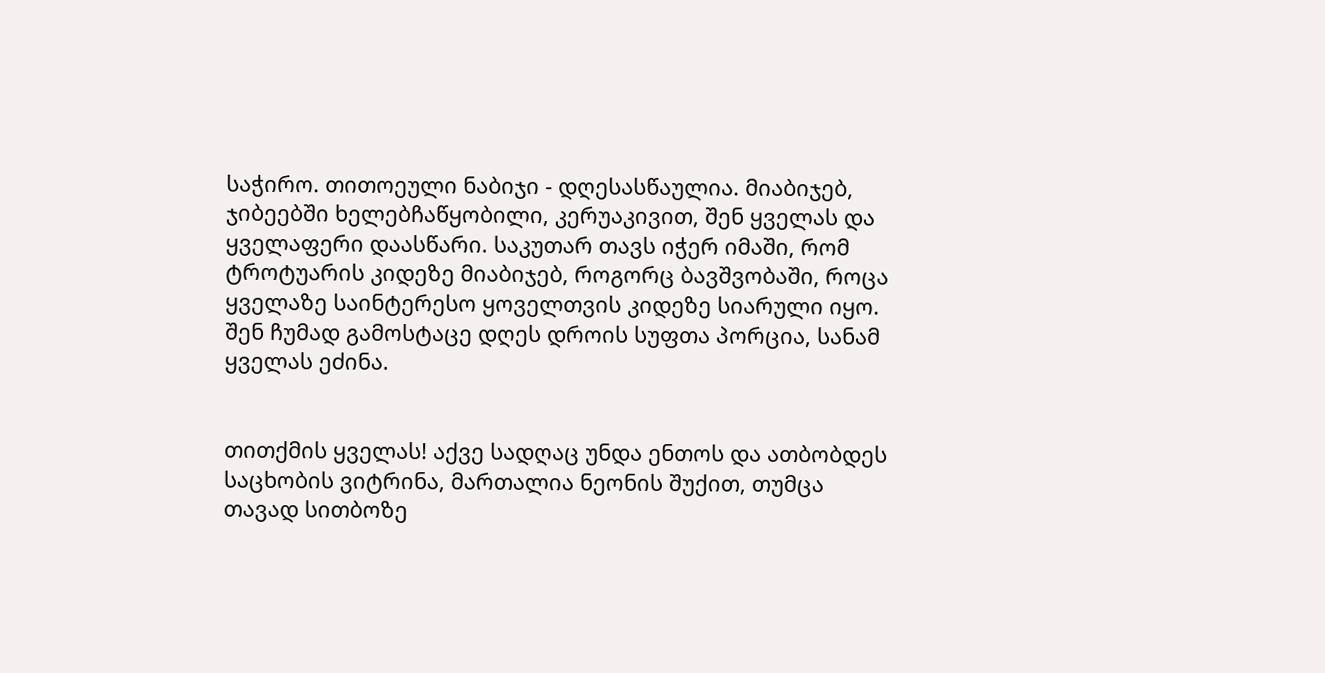საჭირო. თითოეული ნაბიჯი - დღესასწაულია. მიაბიჯებ, ჯიბეებში ხელებჩაწყობილი, კერუაკივით, შენ ყველას და ყველაფერი დაასწარი. საკუთარ თავს იჭერ იმაში, რომ ტროტუარის კიდეზე მიაბიჯებ, როგორც ბავშვობაში, როცა ყველაზე საინტერესო ყოველთვის კიდეზე სიარული იყო. შენ ჩუმად გამოსტაცე დღეს დროის სუფთა პორცია, სანამ ყველას ეძინა.


თითქმის ყველას! აქვე სადღაც უნდა ენთოს და ათბობდეს საცხობის ვიტრინა, მართალია ნეონის შუქით, თუმცა თავად სითბოზე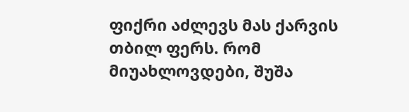ფიქრი აძლევს მას ქარვის თბილ ფერს. რომ მიუახლოვდები, შუშა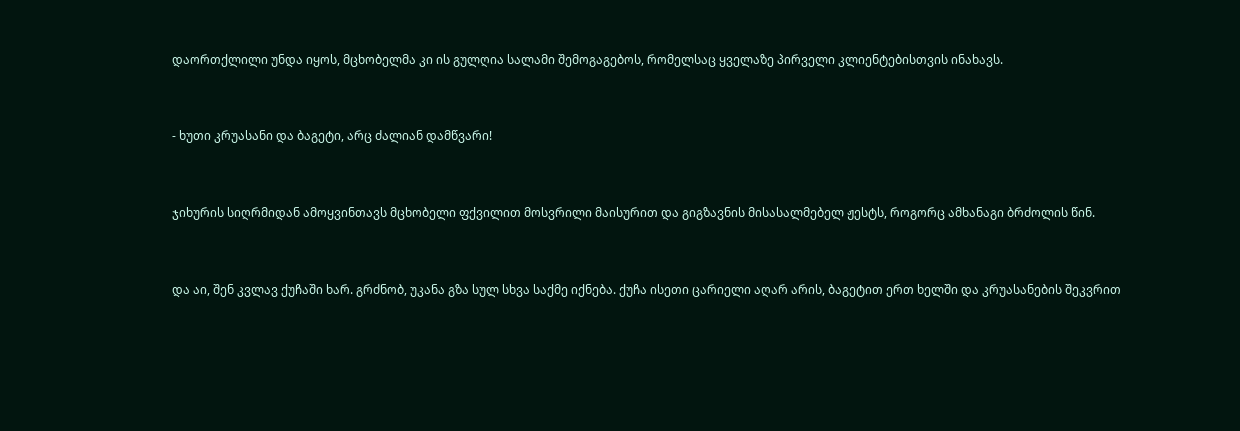დაორთქლილი უნდა იყოს, მცხობელმა კი ის გულღია სალამი შემოგაგებოს, რომელსაც ყველაზე პირველი კლიენტებისთვის ინახავს.


- ხუთი კრუასანი და ბაგეტი, არც ძალიან დამწვარი!


ჯიხურის სიღრმიდან ამოყვინთავს მცხობელი ფქვილით მოსვრილი მაისურით და გიგზავნის მისასალმებელ ჟესტს, როგორც ამხანაგი ბრძოლის წინ.


და აი, შენ კვლავ ქუჩაში ხარ. გრძნობ, უკანა გზა სულ სხვა საქმე იქნება. ქუჩა ისეთი ცარიელი აღარ არის, ბაგეტით ერთ ხელში და კრუასანების შეკვრით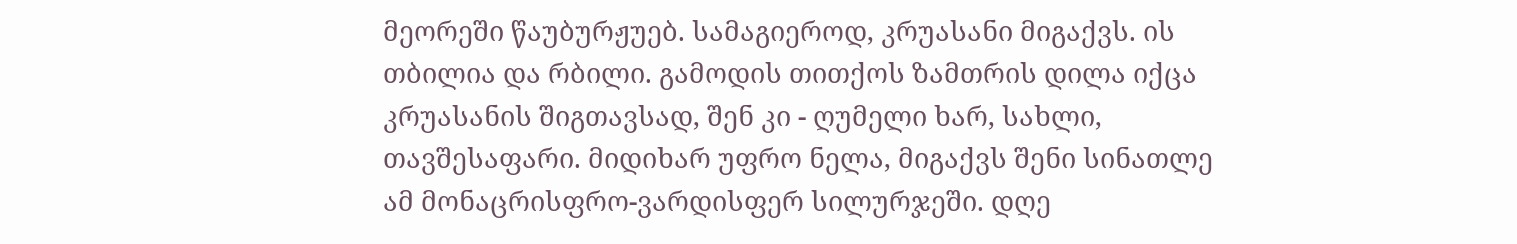მეორეში წაუბურჟუებ. სამაგიეროდ, კრუასანი მიგაქვს. ის თბილია და რბილი. გამოდის თითქოს ზამთრის დილა იქცა კრუასანის შიგთავსად, შენ კი - ღუმელი ხარ, სახლი, თავშესაფარი. მიდიხარ უფრო ნელა, მიგაქვს შენი სინათლე ამ მონაცრისფრო-ვარდისფერ სილურჯეში. დღე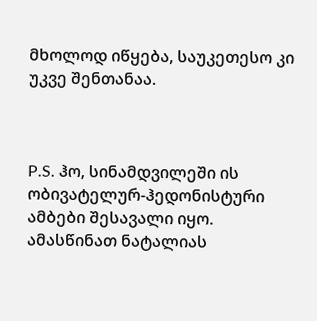მხოლოდ იწყება, საუკეთესო კი უკვე შენთანაა.



P.S. ჰო, სინამდვილეში ის ობივატელურ-ჰედონისტური ამბები შესავალი იყო.
ამასწინათ ნატალიას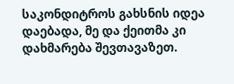საკონდიტროს გახსნის იდეა დაებადა, მე და ქეითმა კი დახმარება შევთავაზეთ.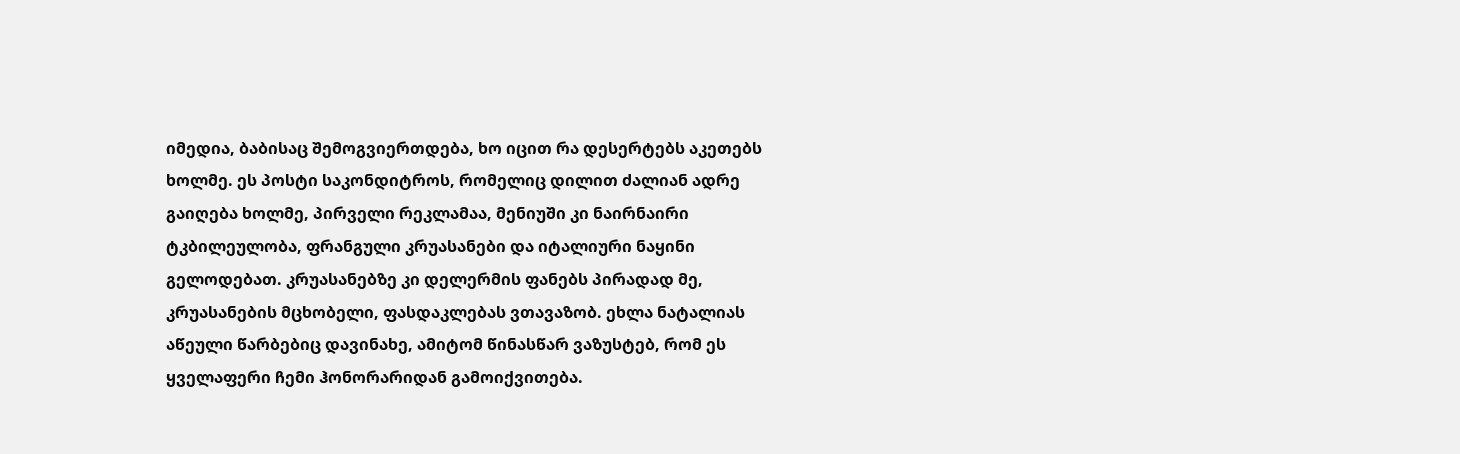იმედია, ბაბისაც შემოგვიერთდება, ხო იცით რა დესერტებს აკეთებს ხოლმე. ეს პოსტი საკონდიტროს, რომელიც დილით ძალიან ადრე გაიღება ხოლმე, პირველი რეკლამაა, მენიუში კი ნაირნაირი ტკბილეულობა, ფრანგული კრუასანები და იტალიური ნაყინი გელოდებათ. კრუასანებზე კი დელერმის ფანებს პირადად მე, კრუასანების მცხობელი, ფასდაკლებას ვთავაზობ. ეხლა ნატალიას აწეული წარბებიც დავინახე, ამიტომ წინასწარ ვაზუსტებ, რომ ეს ყველაფერი ჩემი ჰონორარიდან გამოიქვითება.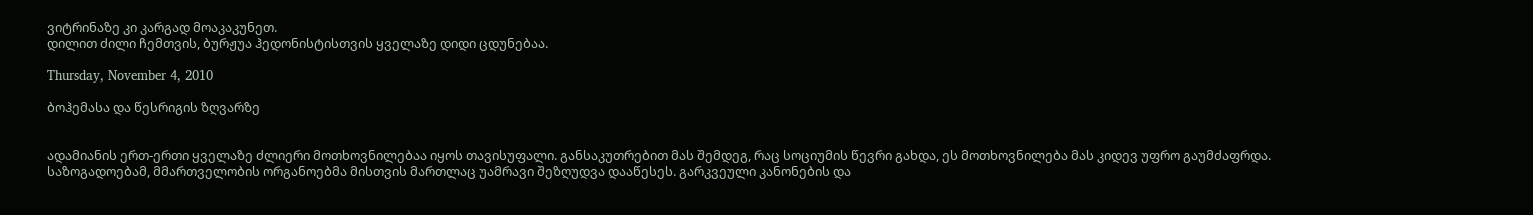ვიტრინაზე კი კარგად მოაკაკუნეთ.
დილით ძილი ჩემთვის, ბურჟუა ჰედონისტისთვის ყველაზე დიდი ცდუნებაა.

Thursday, November 4, 2010

ბოჰემასა და წესრიგის ზღვარზე


ადამიანის ერთ-ერთი ყველაზე ძლიერი მოთხოვნილებაა იყოს თავისუფალი. განსაკუთრებით მას შემდეგ, რაც სოციუმის წევრი გახდა, ეს მოთხოვნილება მას კიდევ უფრო გაუმძაფრდა. საზოგადოებამ, მმართველობის ორგანოებმა მისთვის მართლაც უამრავი შეზღუდვა დააწესეს. გარკვეული კანონების და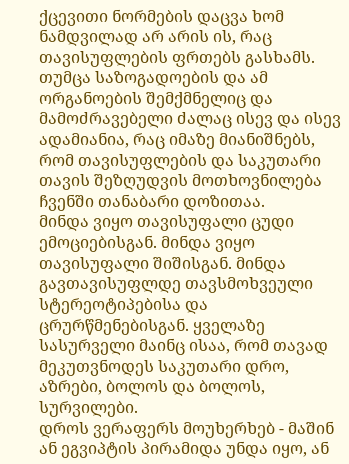ქცევითი ნორმების დაცვა ხომ ნამდვილად არ არის ის, რაც თავისუფლების ფრთებს გასხამს. თუმცა საზოგადოების და ამ ორგანოების შემქმნელიც და მამოძრავებელი ძალაც ისევ და ისევ ადამიანია, რაც იმაზე მიანიშნებს, რომ თავისუფლების და საკუთარი თავის შეზღუდვის მოთხოვნილება ჩვენში თანაბარი დოზითაა.
მინდა ვიყო თავისუფალი ცუდი ემოციებისგან. მინდა ვიყო თავისუფალი შიშისგან. მინდა გავთავისუფლდე თავსმოხვეული სტერეოტიპებისა და ცრურწმენებისგან. ყველაზე სასურველი მაინც ისაა, რომ თავად მეკუთვნოდეს საკუთარი დრო, აზრები, ბოლოს და ბოლოს, სურვილები.
დროს ვერაფერს მოუხერხებ - მაშინ ან ეგვიპტის პირამიდა უნდა იყო, ან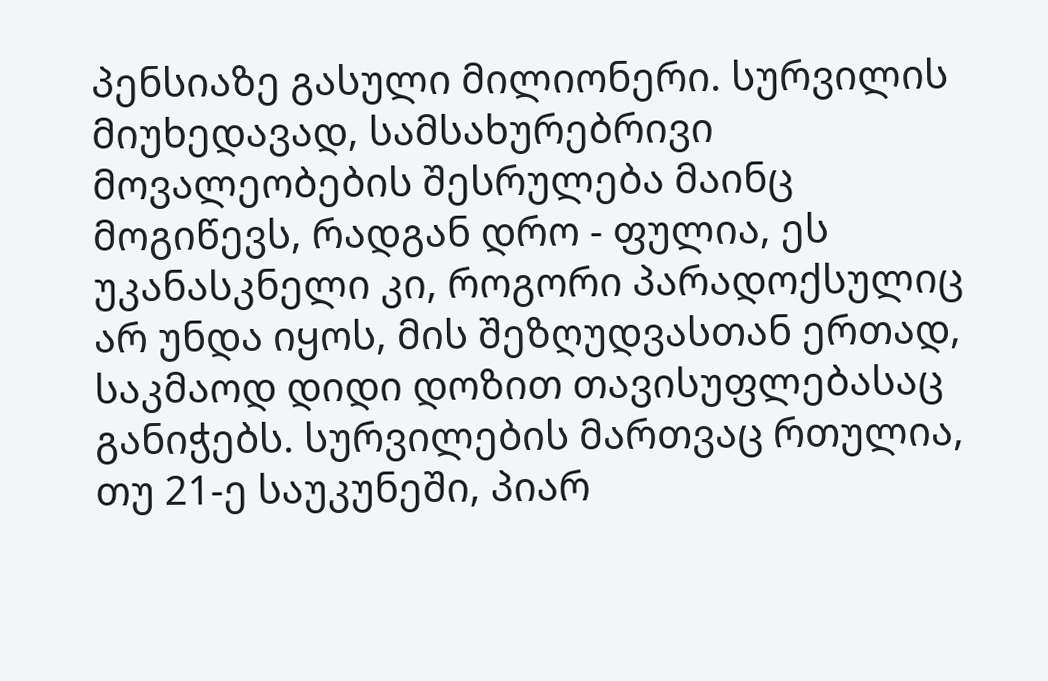პენსიაზე გასული მილიონერი. სურვილის მიუხედავად, სამსახურებრივი მოვალეობების შესრულება მაინც მოგიწევს, რადგან დრო - ფულია, ეს უკანასკნელი კი, როგორი პარადოქსულიც არ უნდა იყოს, მის შეზღუდვასთან ერთად, საკმაოდ დიდი დოზით თავისუფლებასაც განიჭებს. სურვილების მართვაც რთულია, თუ 21-ე საუკუნეში, პიარ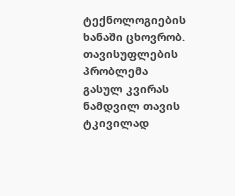ტექნოლოგიების ხანაში ცხოვრობ.
თავისუფლების პრობლემა გასულ კვირას ნამდვილ თავის ტკივილად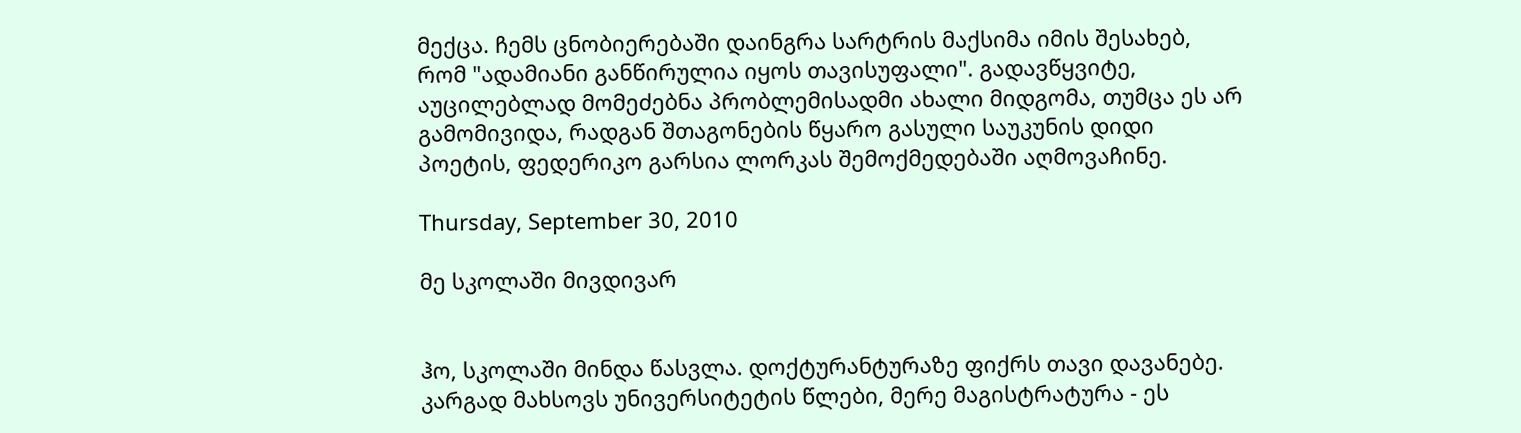მექცა. ჩემს ცნობიერებაში დაინგრა სარტრის მაქსიმა იმის შესახებ, რომ "ადამიანი განწირულია იყოს თავისუფალი". გადავწყვიტე, აუცილებლად მომეძებნა პრობლემისადმი ახალი მიდგომა, თუმცა ეს არ გამომივიდა, რადგან შთაგონების წყარო გასული საუკუნის დიდი პოეტის, ფედერიკო გარსია ლორკას შემოქმედებაში აღმოვაჩინე.

Thursday, September 30, 2010

მე სკოლაში მივდივარ


ჰო, სკოლაში მინდა წასვლა. დოქტურანტურაზე ფიქრს თავი დავანებე. კარგად მახსოვს უნივერსიტეტის წლები, მერე მაგისტრატურა - ეს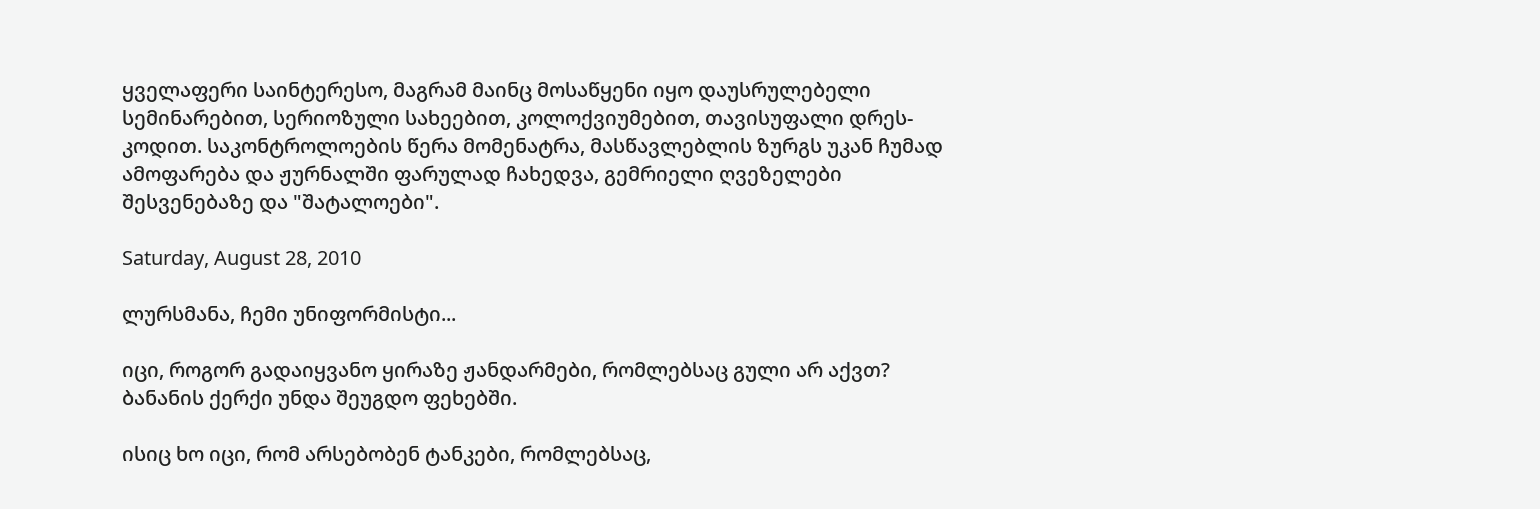ყველაფერი საინტერესო, მაგრამ მაინც მოსაწყენი იყო დაუსრულებელი სემინარებით, სერიოზული სახეებით, კოლოქვიუმებით, თავისუფალი დრეს-კოდით. საკონტროლოების წერა მომენატრა, მასწავლებლის ზურგს უკან ჩუმად ამოფარება და ჟურნალში ფარულად ჩახედვა, გემრიელი ღვეზელები შესვენებაზე და "შატალოები".

Saturday, August 28, 2010

ლურსმანა, ჩემი უნიფორმისტი...

იცი, როგორ გადაიყვანო ყირაზე ჟანდარმები, რომლებსაც გული არ აქვთ? ბანანის ქერქი უნდა შეუგდო ფეხებში.

ისიც ხო იცი, რომ არსებობენ ტანკები, რომლებსაც,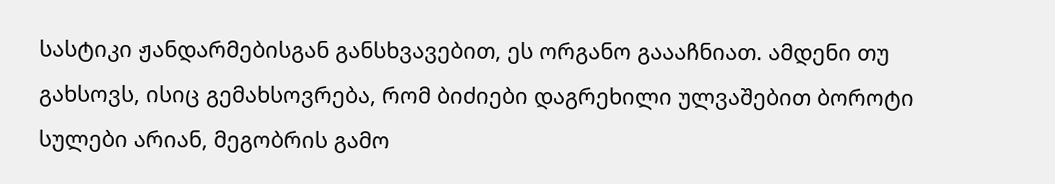სასტიკი ჟანდარმებისგან განსხვავებით, ეს ორგანო გაააჩნიათ. ამდენი თუ გახსოვს, ისიც გემახსოვრება, რომ ბიძიები დაგრეხილი ულვაშებით ბოროტი სულები არიან, მეგობრის გამო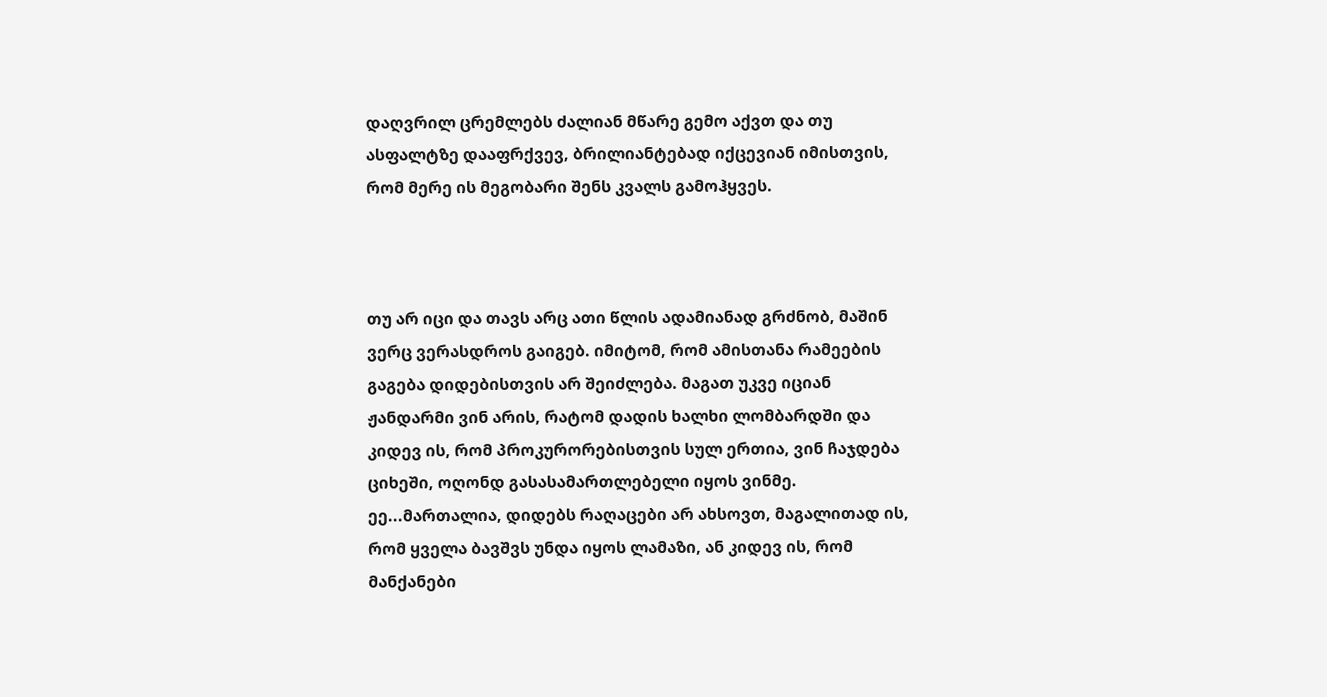დაღვრილ ცრემლებს ძალიან მწარე გემო აქვთ და თუ ასფალტზე დააფრქვევ, ბრილიანტებად იქცევიან იმისთვის, რომ მერე ის მეგობარი შენს კვალს გამოჰყვეს.



თუ არ იცი და თავს არც ათი წლის ადამიანად გრძნობ, მაშინ ვერც ვერასდროს გაიგებ. იმიტომ, რომ ამისთანა რამეების გაგება დიდებისთვის არ შეიძლება. მაგათ უკვე იციან ჟანდარმი ვინ არის, რატომ დადის ხალხი ლომბარდში და კიდევ ის, რომ პროკურორებისთვის სულ ერთია, ვინ ჩაჯდება ციხეში, ოღონდ გასასამართლებელი იყოს ვინმე. ეე...მართალია, დიდებს რაღაცები არ ახსოვთ, მაგალითად ის, რომ ყველა ბავშვს უნდა იყოს ლამაზი, ან კიდევ ის, რომ მანქანები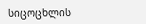სიცოცხლის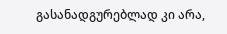გასანადგურებლად კი არა,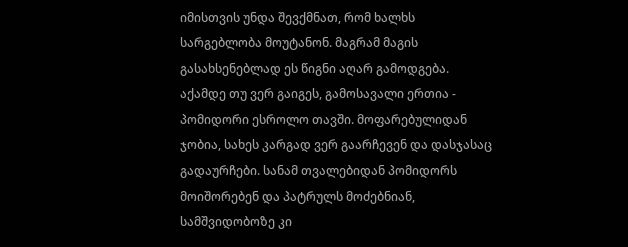იმისთვის უნდა შევქმნათ, რომ ხალხს სარგებლობა მოუტანონ. მაგრამ მაგის გასახსენებლად ეს წიგნი აღარ გამოდგება. აქამდე თუ ვერ გაიგეს, გამოსავალი ერთია - პომიდორი ესროლო თავში. მოფარებულიდან ჯობია, სახეს კარგად ვერ გაარჩევენ და დასჯასაც გადაურჩები. სანამ თვალებიდან პომიდორს მოიშორებენ და პატრულს მოძებნიან, სამშვიდობოზე კი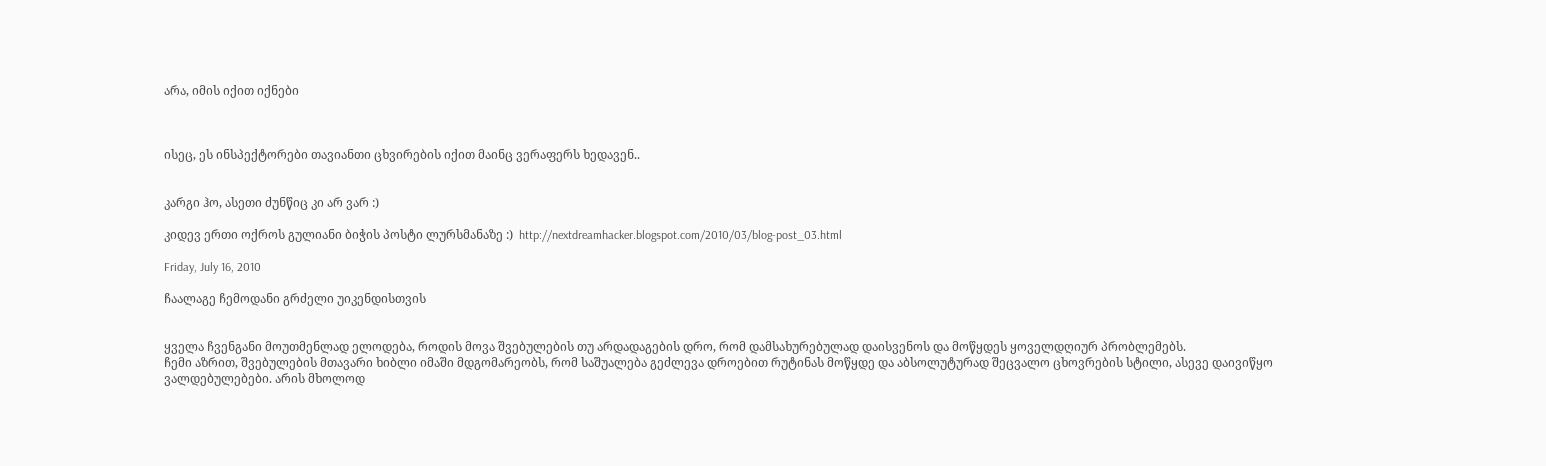არა, იმის იქით იქნები



ისეც, ეს ინსპექტორები თავიანთი ცხვირების იქით მაინც ვერაფერს ხედავენ..


კარგი ჰო, ასეთი ძუნწიც კი არ ვარ :)

კიდევ ერთი ოქროს გულიანი ბიჭის პოსტი ლურსმანაზე :)  http://nextdreamhacker.blogspot.com/2010/03/blog-post_03.html

Friday, July 16, 2010

ჩაალაგე ჩემოდანი გრძელი უიკენდისთვის


ყველა ჩვენგანი მოუთმენლად ელოდება, როდის მოვა შვებულების თუ არდადაგების დრო, რომ დამსახურებულად დაისვენოს და მოწყდეს ყოველდღიურ პრობლემებს.
ჩემი აზრით, შვებულების მთავარი ხიბლი იმაში მდგომარეობს, რომ საშუალება გეძლევა დროებით რუტინას მოწყდე და აბსოლუტურად შეცვალო ცხოვრების სტილი, ასევე დაივიწყო ვალდებულებები. არის მხოლოდ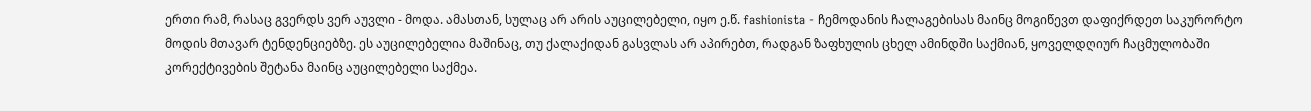ერთი რამ, რასაც გვერდს ვერ აუვლი - მოდა. ამასთან, სულაც არ არის აუცილებელი, იყო ე.წ. fashionista - ჩემოდანის ჩალაგებისას მაინც მოგიწევთ დაფიქრდეთ საკურორტო მოდის მთავარ ტენდენციებზე. ეს აუცილებელია მაშინაც, თუ ქალაქიდან გასვლას არ აპირებთ, რადგან ზაფხულის ცხელ ამინდში საქმიან, ყოველდღიურ ჩაცმულობაში კორექტივების შეტანა მაინც აუცილებელი საქმეა.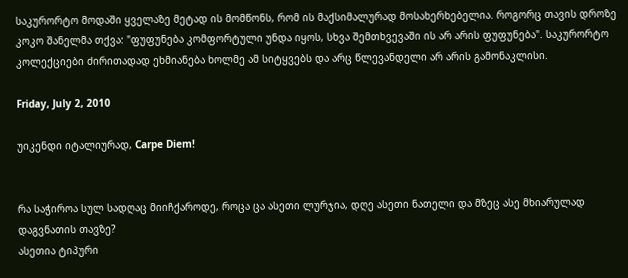საკურორტო მოდაში ყველაზე მეტად ის მომწონს, რომ ის მაქსიმალურად მოსახერხებელია. როგორც თავის დროზე კოკო შანელმა თქვა: "ფუფუნება კომფორტული უნდა იყოს, სხვა შემთხვევაში ის არ არის ფუფუნება". საკურორტო კოლექციები ძირითადად ეხმიანება ხოლმე ამ სიტყვებს და არც წლევანდელი არ არის გამონაკლისი.

Friday, July 2, 2010

უიკენდი იტალიურად, Carpe Diem!


რა საჭიროა სულ სადღაც მიიჩქაროდე, როცა ცა ასეთი ლურჯია, დღე ასეთი ნათელი და მზეც ასე მხიარულად დაგვნათის თავზე?
ასეთია ტიპური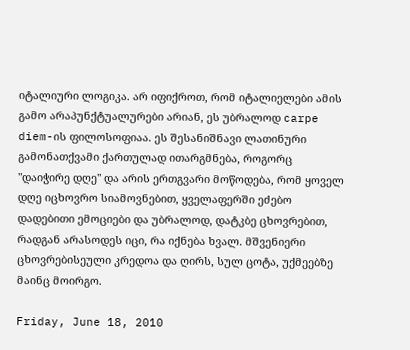იტალიური ლოგიკა. არ იფიქროთ, რომ იტალიელები ამის გამო არაპუნქტუალურები არიან, ეს უბრალოდ carpe diem-ის ფილოსოფიაა. ეს შესანიშნავი ლათინური გამონათქვამი ქართულად ითარგმნება, როგორც "დაიჭირე დღე" და არის ერთგვარი მოწოდება, რომ ყოველ დღე იცხოვრო სიამოვნებით, ყველაფერში ეძებო დადებითი ემოციები და უბრალოდ, დატკბე ცხოვრებით, რადგან არასოდეს იცი, რა იქნება ხვალ. მშვენიერი ცხოვრებისეული კრედოა და ღირს, სულ ცოტა, უქმეებზე მაინც მოირგო.

Friday, June 18, 2010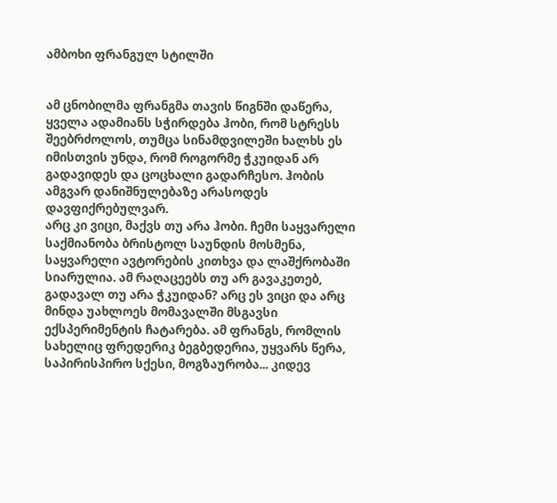ამბოხი ფრანგულ სტილში


ამ ცნობილმა ფრანგმა თავის წიგნში დაწერა, ყველა ადამიანს სჭირდება ჰობი, რომ სტრესს შეებრძოლოს, თუმცა სინამდვილეში ხალხს ეს იმისთვის უნდა, რომ როგორმე ჭკუიდან არ გადავიდეს და ცოცხალი გადარჩესო. ჰობის ამგვარ დანიშნულებაზე არასოდეს დავფიქრებულვარ.
არც კი ვიცი, მაქვს თუ არა ჰობი. ჩემი საყვარელი საქმიანობა ბრისტოლ საუნდის მოსმენა, საყვარელი ავტორების კითხვა და ლაშქრობაში სიარულია. ამ რაღაცეებს თუ არ გავაკეთებ, გადავალ თუ არა ჭკუიდან? არც ეს ვიცი და არც მინდა უახლოეს მომავალში მსგავსი ექსპერიმენტის ჩატარება. ამ ფრანგს, რომლის სახელიც ფრედერიკ ბეგბედერია, უყვარს წერა, საპირისპირო სქესი, მოგზაურობა... კიდევ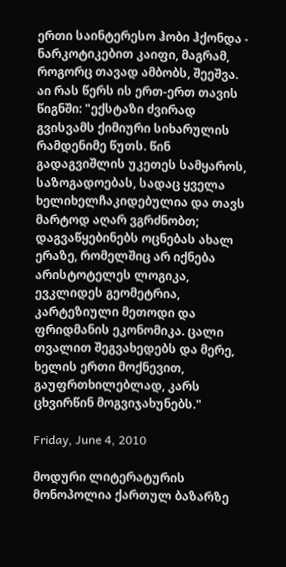ერთი საინტერესო ჰობი ჰქონდა - ნარკოტიკებით კაიფი, მაგრამ, როგორც თავად ამბობს, შეეშვა. აი რას წერს ის ერთ-ერთ თავის წიგნში: "ექსტაზი ძვირად გვისვამს ქიმიური სიხარულის რამდენიმე წუთს. წინ გადაგვიშლის უკეთეს სამყაროს, საზოგადოებას, სადაც ყველა ხელიხელჩაკიდებულია და თავს მარტოდ აღარ ვგრძნობთ; დაგვაწყებინებს ოცნებას ახალ ერაზე, რომელშიც არ იქნება არისტოტელეს ლოგიკა, ევკლიდეს გეომეტრია, კარტეზიული მეთოდი და ფრიდმანის ეკონომიკა. ცალი თვალით შეგვახედებს და მერე, ხელის ერთი მოქნევით, გაუფრთხილებლად, კარს ცხვირწინ მოგვიჯახუნებს."

Friday, June 4, 2010

მოდური ლიტერატურის მონოპოლია ქართულ ბაზარზე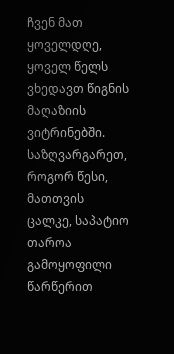ჩვენ მათ ყოველდღე, ყოველ წელს ვხედავთ წიგნის მაღაზიის ვიტრინებში.
საზღვარგარეთ, როგორ წესი, მათთვის ცალკე, საპატიო თაროა გამოყოფილი წარწერით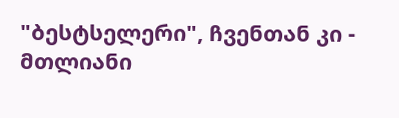"ბესტსელერი", ჩვენთან კი - მთლიანი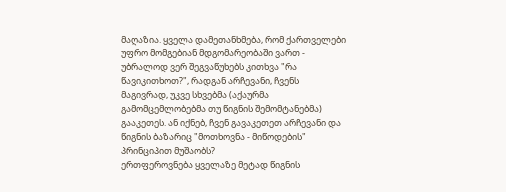მაღაზია. ყველა დამეთანხმება, რომ ქართველები უფრო მომგებიან მდგომარეობაში ვართ - უბრალოდ ვერ შეგვაწუხებს კითხვა "რა წავიკითხოთ?", რადგან არჩევანი, ჩვენს მაგივრად, უკვე სხვებმა (აქაურმა გამომცემლობებმა თუ წიგნის შემომტანებმა) გააკეთეს. ან იქნებ, ჩვენ გავაკეთეთ არჩევანი და წიგნის ბაზარიც "მოთხოვნა - მიწოდების" პრინციპით მუშაობს?
ერთფეროვნება ყველაზე მეტად წიგნის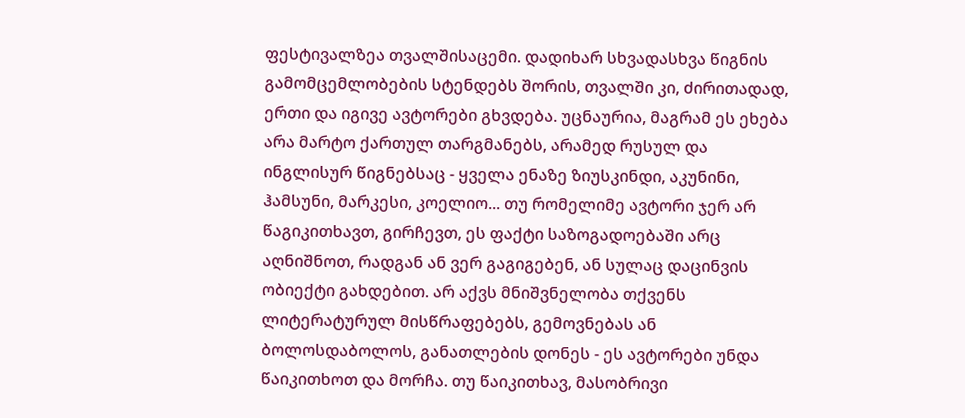ფესტივალზეა თვალშისაცემი. დადიხარ სხვადასხვა წიგნის გამომცემლობების სტენდებს შორის, თვალში კი, ძირითადად, ერთი და იგივე ავტორები გხვდება. უცნაურია, მაგრამ ეს ეხება არა მარტო ქართულ თარგმანებს, არამედ რუსულ და ინგლისურ წიგნებსაც - ყველა ენაზე ზიუსკინდი, აკუნინი, ჰამსუნი, მარკესი, კოელიო... თუ რომელიმე ავტორი ჯერ არ წაგიკითხავთ, გირჩევთ, ეს ფაქტი საზოგადოებაში არც აღნიშნოთ, რადგან ან ვერ გაგიგებენ, ან სულაც დაცინვის ობიექტი გახდებით. არ აქვს მნიშვნელობა თქვენს ლიტერატურულ მისწრაფებებს, გემოვნებას ან ბოლოსდაბოლოს, განათლების დონეს - ეს ავტორები უნდა წაიკითხოთ და მორჩა. თუ წაიკითხავ, მასობრივი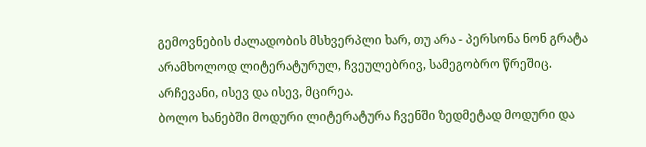გემოვნების ძალადობის მსხვერპლი ხარ, თუ არა - პერსონა ნონ გრატა არამხოლოდ ლიტერატურულ, ჩვეულებრივ, სამეგობრო წრეშიც. არჩევანი, ისევ და ისევ, მცირეა.
ბოლო ხანებში მოდური ლიტერატურა ჩვენში ზედმეტად მოდური და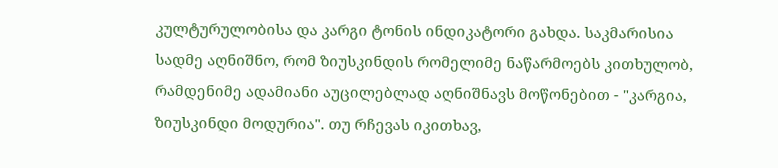კულტურულობისა და კარგი ტონის ინდიკატორი გახდა. საკმარისია სადმე აღნიშნო, რომ ზიუსკინდის რომელიმე ნაწარმოებს კითხულობ, რამდენიმე ადამიანი აუცილებლად აღნიშნავს მოწონებით - "კარგია, ზიუსკინდი მოდურია". თუ რჩევას იკითხავ,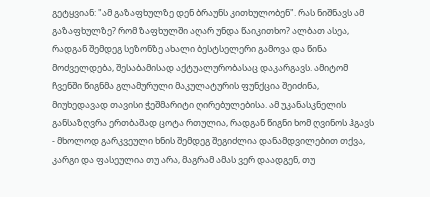გეტყვიან: "ამ გაზაფხულზე დენ ბრაუნს კითხულობენ". რას ნიშნავს ამ გაზაფხულზე? რომ ზაფხულში აღარ უნდა წაიკითხო? ალბათ ასეა, რადგან შემდეგ სეზონზე ახალი ბესტსელერი გამოვა და წინა მოძველდება, შესაბამისად აქტუალურობასაც დაკარგავს. ამიტომ ჩვენში წიგნმა გლამურული მაკულატურის ფუნქცია შეიძინა, მიუხედავად თავისი ჭეშმარიტი ღირებულებისა. ამ უკანასკნელის განსაზღვრა ერთბაშად ცოტა რთულია, რადგან წიგნი ხომ ღვინოს ჰგავს - მხოლოდ გარკვეული ხნის შემდეგ შეგიძლია დანამდვილებით თქვა, კარგი და ფასეულია თუ არა, მაგრამ ამას ვერ დაადგენ, თუ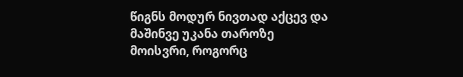წიგნს მოდურ ნივთად აქცევ და მაშინვე უკანა თაროზე მოისვრი, როგორც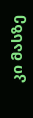კი მასზე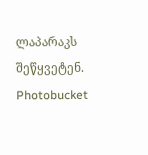ლაპარაკს შეწყვეტენ.
Photobucket